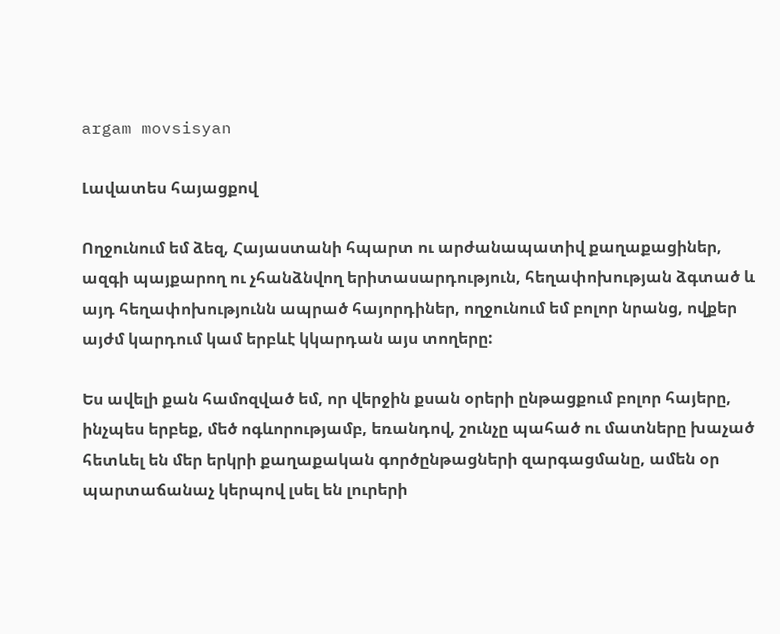argam movsisyan

Լավատես հայացքով

Ողջունում եմ ձեզ, Հայաստանի հպարտ ու արժանապատիվ քաղաքացիներ, ազգի պայքարող ու չհանձնվող երիտասարդություն, հեղափոխության ձգտած և այդ հեղափոխությունն ապրած հայորդիներ, ողջունում եմ բոլոր նրանց, ովքեր այժմ կարդում կամ երբևէ կկարդան այս տողերը:

Ես ավելի քան համոզված եմ, որ վերջին քսան օրերի ընթացքում բոլոր հայերը, ինչպես երբեք, մեծ ոգևորությամբ, եռանդով, շունչը պահած ու մատները խաչած հետևել են մեր երկրի քաղաքական գործընթացների զարգացմանը, ամեն օր պարտաճանաչ կերպով լսել են լուրերի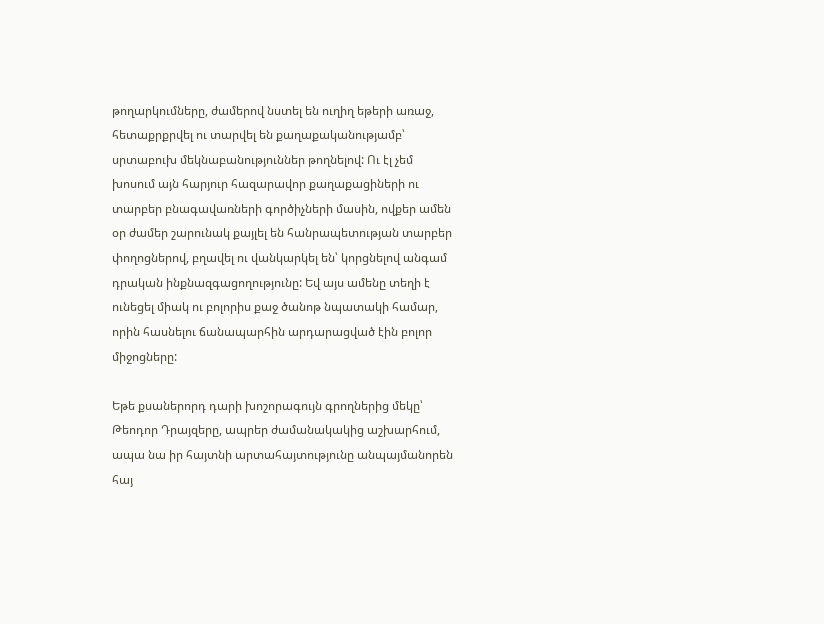թողարկումները, ժամերով նստել են ուղիղ եթերի առաջ, հետաքրքրվել ու տարվել են քաղաքականությամբ՝ սրտաբուխ մեկնաբանություններ թողնելով: Ու էլ չեմ խոսում այն հարյուր հազարավոր քաղաքացիների ու տարբեր բնագավառների գործիչների մասին, ովքեր ամեն օր ժամեր շարունակ քայլել են հանրապետության տարբեր փողոցներով, բղավել ու վանկարկել են՝ կորցնելով անգամ դրական ինքնազգացողությունը: Եվ այս ամենը տեղի է ունեցել միակ ու բոլորիս քաջ ծանոթ նպատակի համար, որին հասնելու ճանապարհին արդարացված էին բոլոր միջոցները:

Եթե քսաներորդ դարի խոշորագույն գրողներից մեկը՝ Թեոդոր Դրայզերը, ապրեր ժամանակակից աշխարհում, ապա նա իր հայտնի արտահայտությունը անպայմանորեն հայ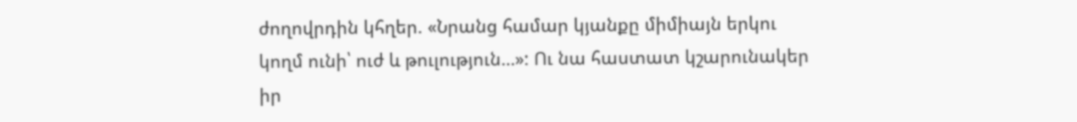ժողովրդին կհղեր. «Նրանց համար կյանքը միմիայն երկու կողմ ունի՝ ուժ և թուլություն…»: Ու նա հաստատ կշարունակեր իր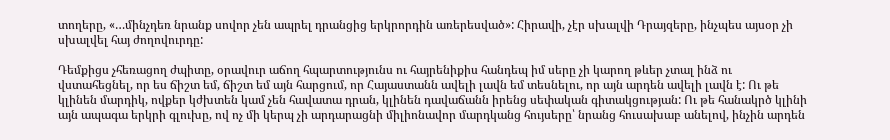տողերը, «…մինչդեռ նրանք սովոր չեն ապրել դրանցից երկրորդին առերեսված»: Հիրավի, չէր սխալվի Դրայզերը, ինչպես այսօր չի սխալվել հայ ժողովուրդը:

Դեմքիցս չհեռացող ժպիտը, օրավուր աճող հպարտությունս ու հայրենիքիս հանդեպ իմ սերը չի կարող թևեր չտալ ինձ ու վստահեցնել, որ ես ճիշտ եմ, ճիշտ եմ այն հարցում, որ Հայաստանն ավելի լավն եմ տեսնելու, որ այն արդեն ավելի լավն է: Ու թե կլինեն մարդիկ, ովքեր կժխտեն կամ չեն հավատա դրան, կլինեն դավաճանն իրենց սեփական գիտակցության: Ու թե հանակրծ կլինի այն ապագա երկրի գլուխը, ով ոչ մի կերպ չի արդարացնի միլիոնավոր մարդկանց հույսերը՝ նրանց հուսախաբ անելով, ինչին արդեն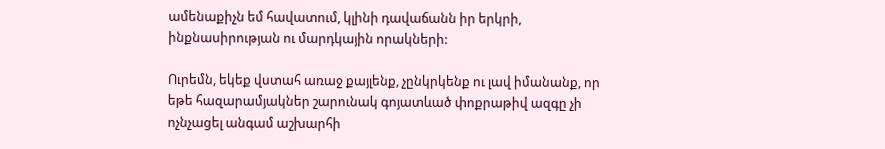ամենաքիչն եմ հավատում, կլինի դավաճանն իր երկրի, ինքնասիրության ու մարդկային որակների:

Ուրեմն, եկեք վստահ առաջ քայլենք, չընկրկենք ու լավ իմանանք, որ եթե հազարամյակներ շարունակ գոյատևած փոքրաթիվ ազգը չի ոչնչացել անգամ աշխարհի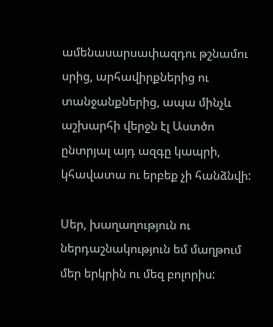ամենասարսափազդու թշնամու սրից, արհավիրքներից ու տանջանքներից, ապա մինչև աշխարհի վերջն էլ Աստծո ընտրյալ այդ ազգը կապրի, կհավատա ու երբեք չի հանձնվի:

Սեր, խաղաղություն ու ներդաշնակություն եմ մաղթում մեր երկրին ու մեզ բոլորիս: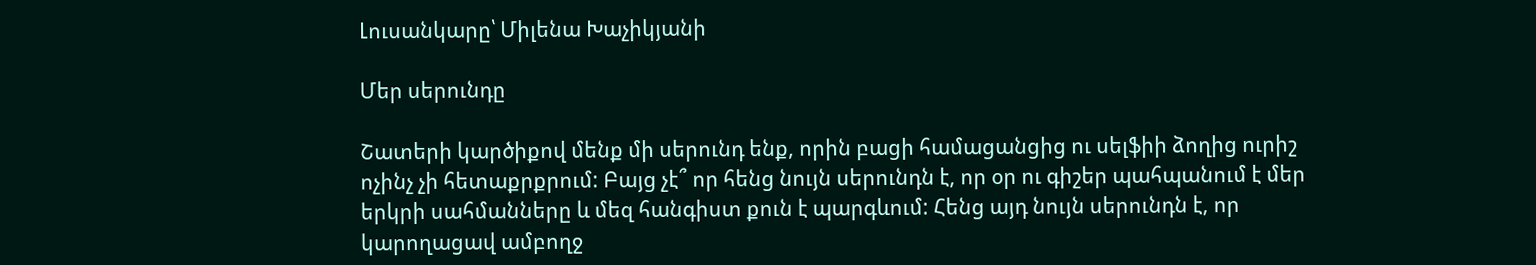Լուսանկարը՝ Միլենա Խաչիկյանի

Մեր սերունդը

Շատերի կարծիքով մենք մի սերունդ ենք, որին բացի համացանցից ու սելֆիի ձողից ուրիշ ոչինչ չի հետաքրքրում: Բայց չէ՞ որ հենց նույն սերունդն է, որ օր ու գիշեր պահպանում է մեր երկրի սահմանները և մեզ հանգիստ քուն է պարգևում: Հենց այդ նույն սերունդն է, որ կարողացավ ամբողջ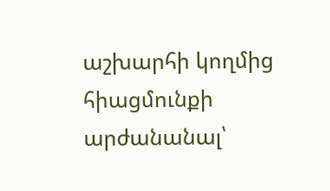աշխարհի կողմից հիացմունքի արժանանալ՝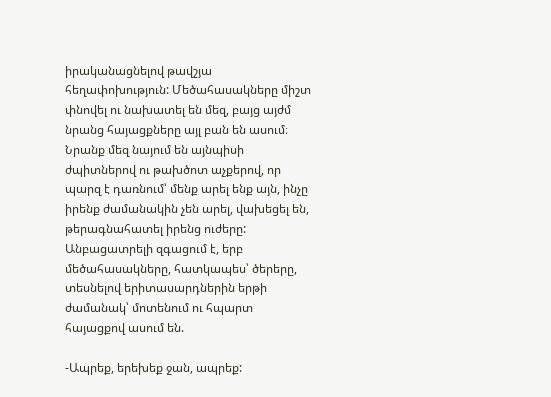իրականացնելով թավշյա հեղափոխություն: Մեծահասակները միշտ փնովել ու նախատել են մեզ, բայց այժմ նրանց հայացքները այլ բան են ասում։ Նրանք մեզ նայում են այնպիսի ժպիտներով ու թախծոտ աչքերով, որ պարզ է դառնում՝ մենք արել ենք այն, ինչը իրենք ժամանակին չեն արել, վախեցել են, թերագնահատել իրենց ուժերը: Անբացատրելի զգացում է, երբ մեծահասակները, հատկապես՝ ծերերը, տեսնելով երիտասարդներին երթի ժամանակ՝ մոտենում ու հպարտ հայացքով ասում են.

-Ապրեք, երեխեք ջան, ապրեք: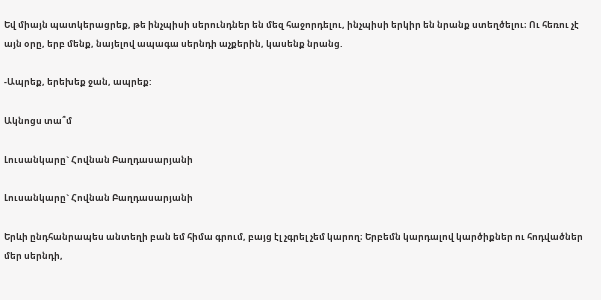Եվ միայն պատկերացրեք, թե ինչպիսի սերունդներ են մեզ հաջորդելու, ինչպիսի երկիր են նրանք ստեղծելու։ Ու հեռու չէ այն օրը, երբ մենք, նայելով ապագա սերնդի աչքերին, կասենք նրանց.

-Ապրեք, երեխեք ջան, ապրեք:

Ակնոցս տա՞մ

Լուսանկարը` Հովնան Բաղդասարյանի

Լուսանկարը` Հովնան Բաղդասարյանի

Երևի ընդհանրապես անտեղի բան եմ հիմա գրում, բայց էլ չգրել չեմ կարող։ Երբեմն կարդալով կարծիքներ ու հոդվածներ մեր սերնդի,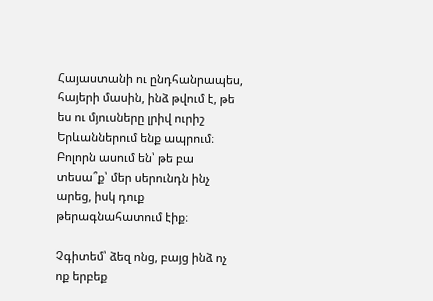Հայաստանի ու ընդհանրապես, հայերի մասին, ինձ թվում է, թե ես ու մյուսները լրիվ ուրիշ Երևաններում ենք ապրում։ Բոլորն ասում են՝ թե բա տեսա՞ք՝ մեր սերունդն ինչ արեց, իսկ դուք թերագնահատում էիք։

Չգիտեմ՝ ձեզ ոնց, բայց ինձ ոչ ոք երբեք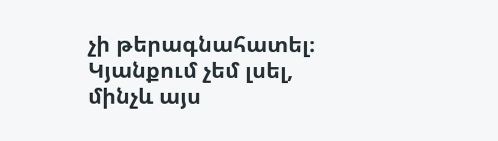չի թերագնահատել։ Կյանքում չեմ լսել, մինչև այս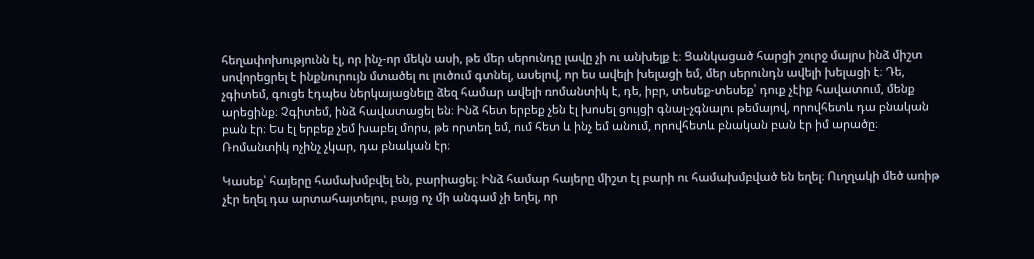հեղափոխությունն էլ, որ ինչ-որ մեկն ասի, թե մեր սերունդը լավը չի ու անխելք է։ Ցանկացած հարցի շուրջ մայրս ինձ միշտ սովորեցրել է ինքնուրույն մտածել ու լուծում գտնել, ասելով, որ ես ավելի խելացի եմ, մեր սերունդն ավելի խելացի է։ Դե, չգիտեմ, գուցե էդպես ներկայացնելը ձեզ համար ավելի ռոմանտիկ է, դե, իբր, տեսեք-տեսեք՝ դուք չէիք հավատում, մենք արեցինք։ Չգիտեմ, ինձ հավատացել են։ Ինձ հետ երբեք չեն էլ խոսել ցույցի գնալ-չգնալու թեմայով, որովհետև դա բնական բան էր։ Ես էլ երբեք չեմ խաբել մորս, թե որտեղ եմ, ում հետ և ինչ եմ անում, որովհետև բնական բան էր իմ արածը։ Ռոմանտիկ ոչինչ չկար, դա բնական էր։

Կասեք՝ հայերը համախմբվել են, բարիացել։ Ինձ համար հայերը միշտ էլ բարի ու համախմբված են եղել։ Ուղղակի մեծ առիթ չէր եղել դա արտահայտելու, բայց ոչ մի անգամ չի եղել, որ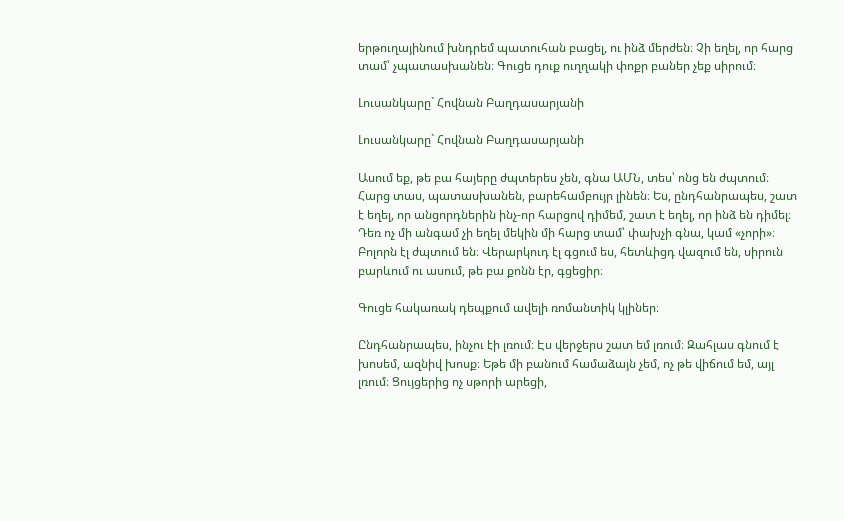երթուղայինում խնդրեմ պատուհան բացել, ու ինձ մերժեն։ Չի եղել, որ հարց տամ՝ չպատասխանեն։ Գուցե դուք ուղղակի փոքր բաներ չեք սիրում։

Լուսանկարը` Հովնան Բաղդասարյանի

Լուսանկարը` Հովնան Բաղդասարյանի

Ասում եք, թե բա հայերը ժպտերես չեն, գնա ԱՄՆ, տես՝ ոնց են ժպտում։ Հարց տաս, պատասխանեն, բարեհամբույր լինեն։ Ես, ընդհանրապես, շատ է եղել, որ անցորդներին ինչ-որ հարցով դիմեմ, շատ է եղել, որ ինձ են դիմել։ Դեռ ոչ մի անգամ չի եղել մեկին մի հարց տամ՝ փախչի գնա, կամ «չորի»։ Բոլորն էլ ժպտում են։ Վերարկուդ էլ գցում ես, հետևիցդ վազում են, սիրուն բարևում ու ասում, թե բա քոնն էր, գցեցիր։

Գուցե հակառակ դեպքում ավելի ռոմանտիկ կլիներ։

Ընդհանրապես, ինչու էի լռում։ Էս վերջերս շատ եմ լռում։ Զահլաս գնում է խոսեմ, ազնիվ խոսք։ Եթե մի բանում համաձայն չեմ, ոչ թե վիճում եմ, այլ լռում։ Ցույցերից ոչ սթորի արեցի,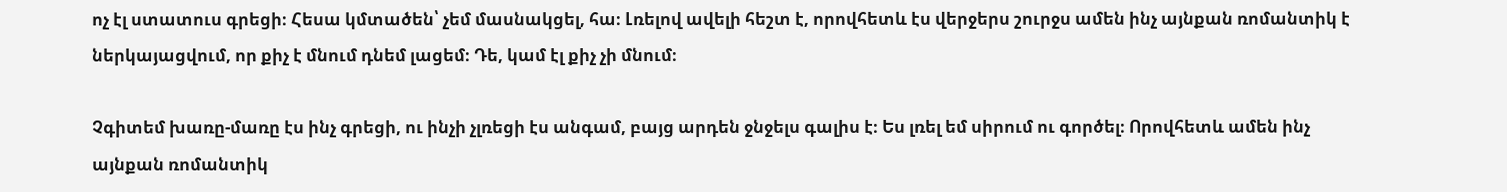ոչ էլ ստատուս գրեցի։ Հեսա կմտածեն՝ չեմ մասնակցել, հա։ Լռելով ավելի հեշտ է, որովհետև էս վերջերս շուրջս ամեն ինչ այնքան ռոմանտիկ է ներկայացվում, որ քիչ է մնում դնեմ լացեմ։ Դե, կամ էլ քիչ չի մնում։

Չգիտեմ խառը-մառը էս ինչ գրեցի, ու ինչի չլռեցի էս անգամ, բայց արդեն ջնջելս գալիս է։ Ես լռել եմ սիրում ու գործել։ Որովհետև ամեն ինչ այնքան ռոմանտիկ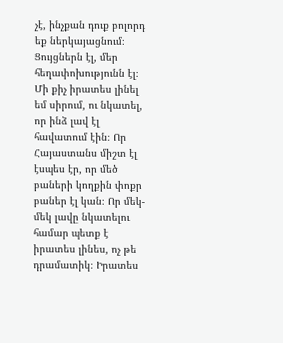չէ, ինչքան դուք բոլորդ եք ներկայացնում։ Ցույցներն էլ, մեր հեղափոխությունն էլ։ Մի քիչ իրատես լինել եմ սիրում, ու նկատել, որ ինձ լավ էլ հավատում էին։ Որ Հայաստանս միշտ էլ էսպես էր, որ մեծ բաների կողքին փոքր բաներ էլ կան։ Որ մեկ-մեկ լավը նկատելու համար պետք է իրատես լինես, ոչ թե դրամատիկ։ Իրատես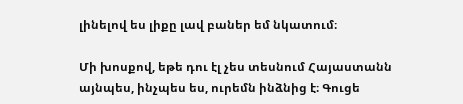լինելով ես լիքը լավ բաներ եմ նկատում։

Մի խոսքով, եթե դու էլ չես տեսնում Հայաստանն այնպես, ինչպես ես, ուրեմն ինձնից է։ Գուցե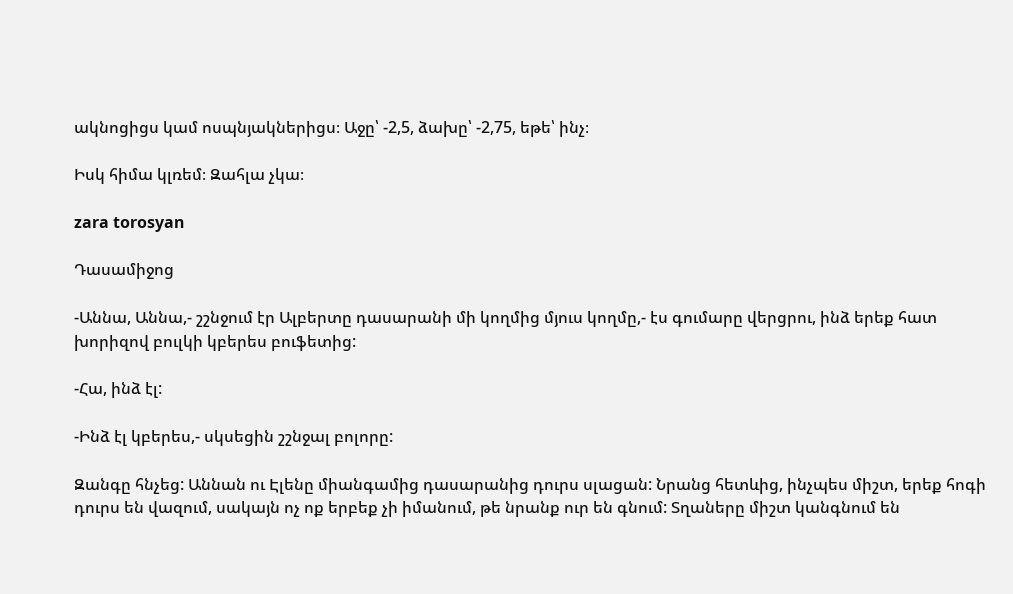ակնոցիցս կամ ոսպնյակներիցս։ Աջը՝ -2,5, ձախը՝ -2,75, եթե՝ ինչ։

Իսկ հիմա կլռեմ։ Զահլա չկա։

zara torosyan

Դասամիջոց

-Աննա, Աննա,- շշնջում էր Ալբերտը դասարանի մի կողմից մյուս կողմը,- էս գումարը վերցրու, ինձ երեք հատ խորիզով բուլկի կբերես բուֆետից:

-Հա, ինձ էլ:

-Ինձ էլ կբերես,- սկսեցին շշնջալ բոլորը:

Զանգը հնչեց: Աննան ու Էլենը միանգամից դասարանից դուրս սլացան: Նրանց հետևից, ինչպես միշտ, երեք հոգի դուրս են վազում, սակայն ոչ ոք երբեք չի իմանում, թե նրանք ուր են գնում: Տղաները միշտ կանգնում են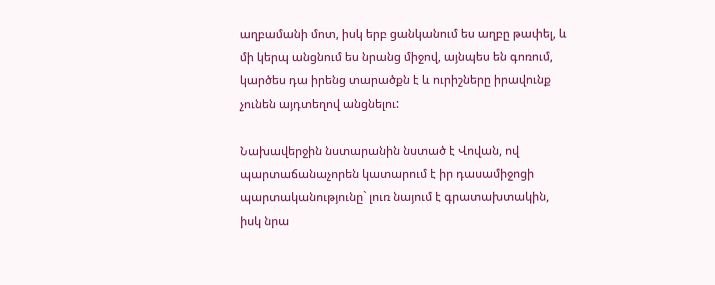աղբամանի մոտ, իսկ երբ ցանկանում ես աղբը թափել, և մի կերպ անցնում ես նրանց միջով, այնպես են գոռում, կարծես դա իրենց տարածքն է և ուրիշները իրավունք չունեն այդտեղով անցնելու:

Նախավերջին նստարանին նստած է Վովան, ով պարտաճանաչորեն կատարում է իր դասամիջոցի պարտականությունը` լուռ նայում է գրատախտակին, իսկ նրա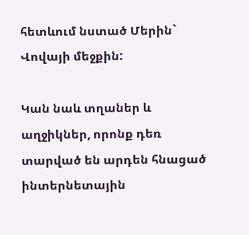հետևում նստած Մերին` Վովայի մեջքին:

Կան նաև տղաներ և աղջիկներ, որոնք դեռ տարված են արդեն հնացած ինտերնետային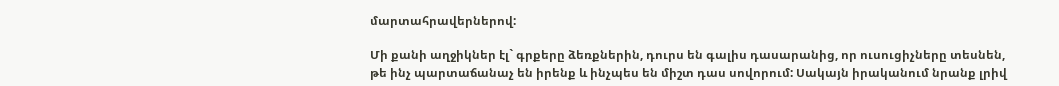մարտահրավերներով:

Մի քանի աղջիկներ էլ` գրքերը ձեռքներին, դուրս են գալիս դասարանից, որ ուսուցիչները տեսնեն, թե ինչ պարտաճանաչ են իրենք և ինչպես են միշտ դաս սովորում: Սակայն իրականում նրանք լրիվ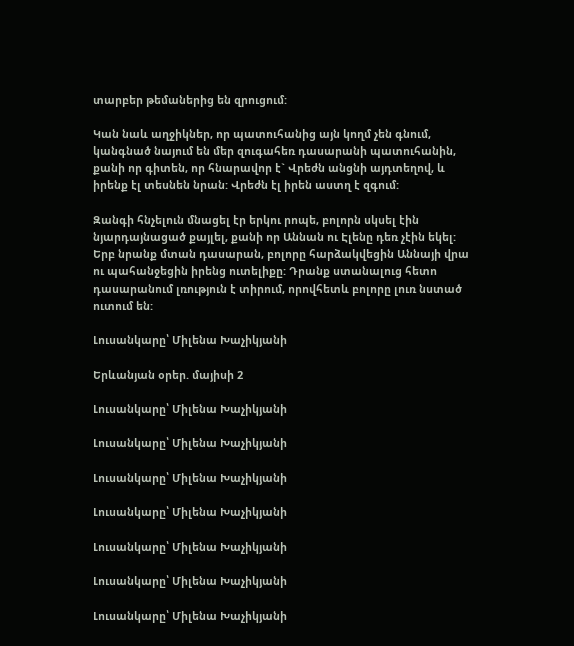տարբեր թեմաներից են զրուցում:

Կան նաև աղջիկներ, որ պատուհանից այն կողմ չեն գնում, կանգնած նայում են մեր զուգահեռ դասարանի պատուհանին, քանի որ գիտեն, որ հնարավոր է` Վրեժն անցնի այդտեղով, և իրենք էլ տեսնեն նրան: Վրեժն էլ իրեն աստղ է զգում:

Զանգի հնչելուն մնացել էր երկու րոպե, բոլորն սկսել էին նյարդայնացած քայլել, քանի որ Աննան ու Էլենը դեռ չէին եկել: Երբ նրանք մտան դասարան, բոլորը հարձակվեցին Աննայի վրա ու պահանջեցին իրենց ուտելիքը: Դրանք ստանալուց հետո դասարանում լռություն է տիրում, որովհետև բոլորը լուռ նստած ուտում են:

Լուսանկարը՝ Միլենա Խաչիկյանի

Երևանյան օրեր. մայիսի 2

Լուսանկարը՝ Միլենա Խաչիկյանի

Լուսանկարը՝ Միլենա Խաչիկյանի

Լուսանկարը՝ Միլենա Խաչիկյանի

Լուսանկարը՝ Միլենա Խաչիկյանի

Լուսանկարը՝ Միլենա Խաչիկյանի

Լուսանկարը՝ Միլենա Խաչիկյանի

Լուսանկարը՝ Միլենա Խաչիկյանի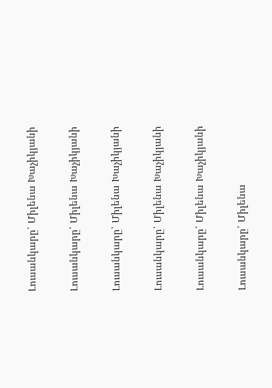Լուսանկարը՝ Միլենա Խաչիկյանի

Լուսանկարը՝ Միլենա Խաչիկյանի

Լուսանկարը՝ Միլենա Խաչիկյանի

Լուսանկարը՝ Միլենա Խաչիկյանի

Լուսանկարը՝ Միլենա Խաչիկյանի

Լուսանկարը՝ Միլենա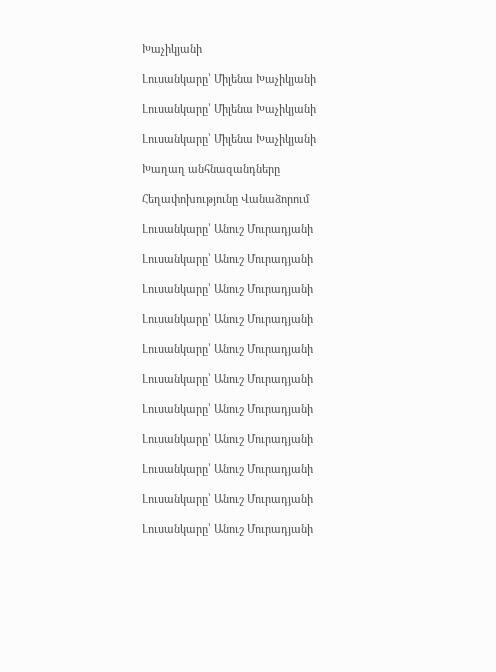Խաչիկյանի

Լուսանկարը՝ Միլենա Խաչիկյանի

Լուսանկարը՝ Միլենա Խաչիկյանի

Լուսանկարը՝ Միլենա Խաչիկյանի

Խաղաղ անհնազանդները

Հեղափոխությունը Վանաձորում

Լուսանկարը՝ Անուշ Մուրադյանի

Լուսանկարը՝ Անուշ Մուրադյանի

Լուսանկարը՝ Անուշ Մուրադյանի

Լուսանկարը՝ Անուշ Մուրադյանի

Լուսանկարը՝ Անուշ Մուրադյանի

Լուսանկարը՝ Անուշ Մուրադյանի

Լուսանկարը՝ Անուշ Մուրադյանի

Լուսանկարը՝ Անուշ Մուրադյանի

Լուսանկարը՝ Անուշ Մուրադյանի

Լուսանկարը՝ Անուշ Մուրադյանի

Լուսանկարը՝ Անուշ Մուրադյանի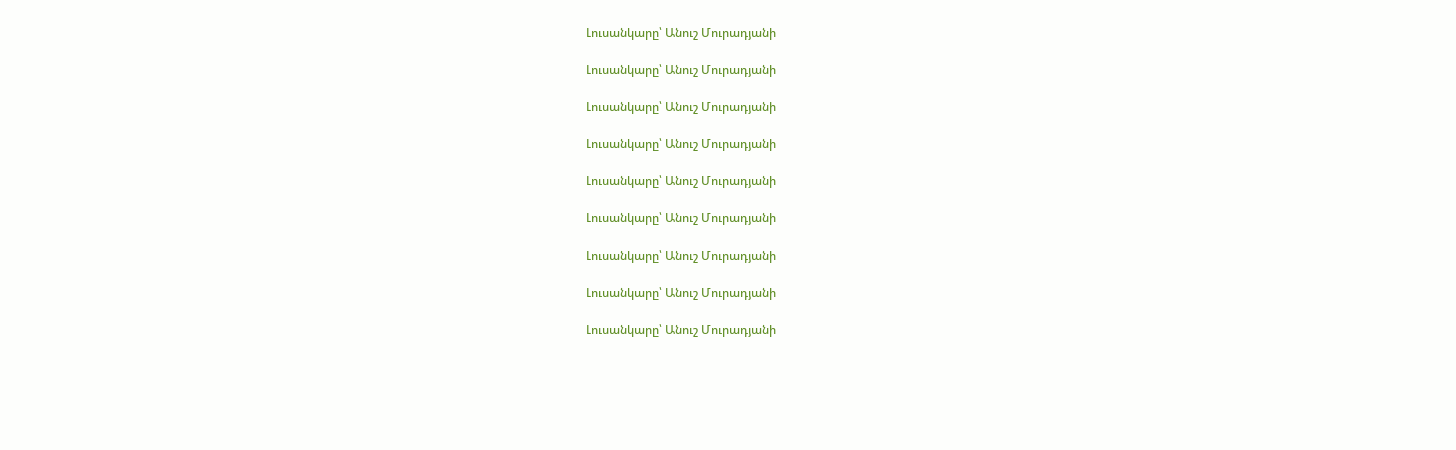Լուսանկարը՝ Անուշ Մուրադյանի

Լուսանկարը՝ Անուշ Մուրադյանի

Լուսանկարը՝ Անուշ Մուրադյանի

Լուսանկարը՝ Անուշ Մուրադյանի

Լուսանկարը՝ Անուշ Մուրադյանի

Լուսանկարը՝ Անուշ Մուրադյանի

Լուսանկարը՝ Անուշ Մուրադյանի

Լուսանկարը՝ Անուշ Մուրադյանի

Լուսանկարը՝ Անուշ Մուրադյանի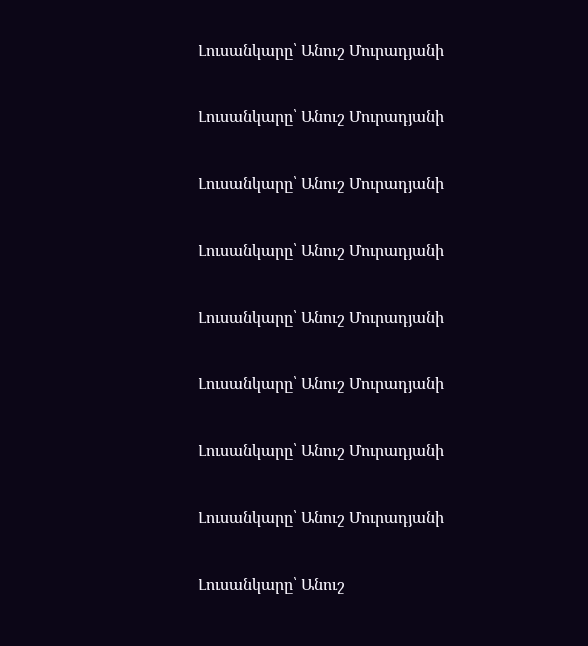Լուսանկարը՝ Անուշ Մուրադյանի

Լուսանկարը՝ Անուշ Մուրադյանի

Լուսանկարը՝ Անուշ Մուրադյանի

Լուսանկարը՝ Անուշ Մուրադյանի

Լուսանկարը՝ Անուշ Մուրադյանի

Լուսանկարը՝ Անուշ Մուրադյանի

Լուսանկարը՝ Անուշ Մուրադյանի

Լուսանկարը՝ Անուշ Մուրադյանի

Լուսանկարը՝ Անուշ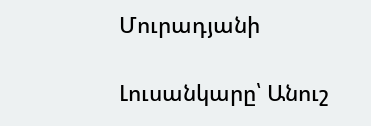Մուրադյանի

Լուսանկարը՝ Անուշ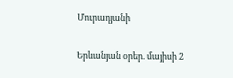Մուրադյանի

Երևանյան օրեր. մայիսի 2